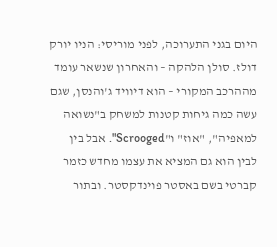היום בגני התערוכה, לפני מוריסי: הניו יורק דולז. סולן הלהקה – והאחרון שנשאר עומד מההרכב המקורי – הוא דיוויד ג'והנסן, שגם עשה כמה גיחות קטנות למשחק ב"נשואה למאפיה", "אוז" ו"Scrooged". אבל בין לבין הוא גם המציא את עצמו מחדש כזמר קברטי בשם באסטר פוינדקסטר. ובתור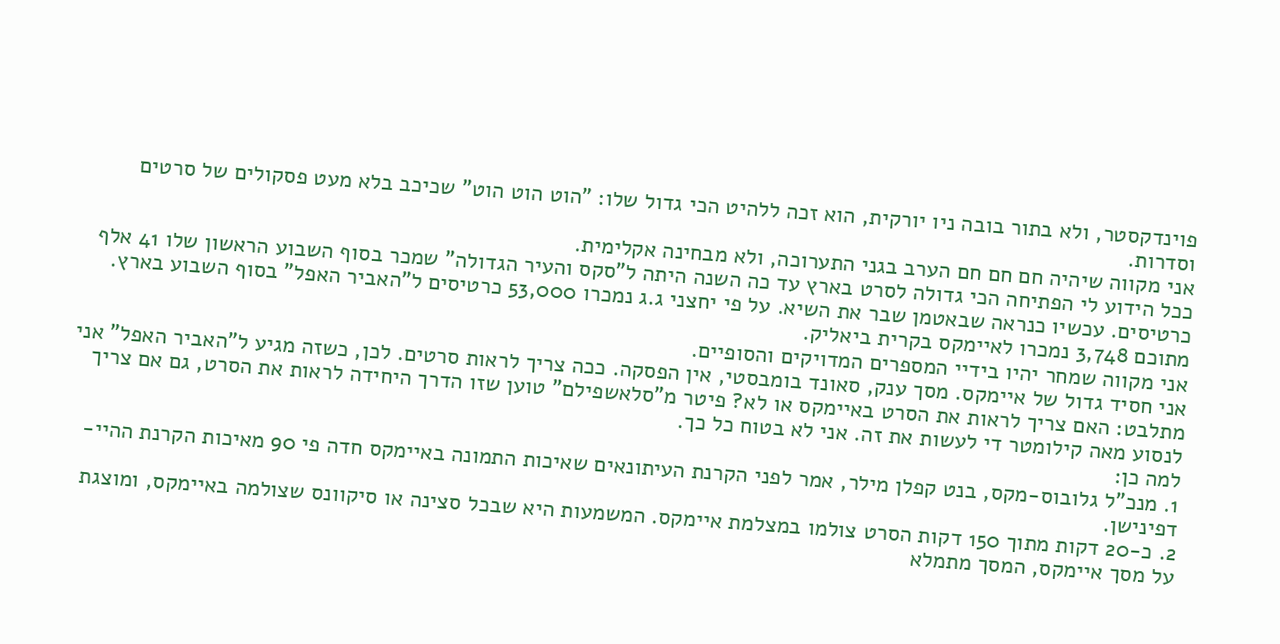פוינדקסטר, ולא בתור בובה ניו יורקית, הוא זכה ללהיט הכי גדול שלו: "הוט הוט הוט" שכיכב בלא מעט פסקולים של סרטים וסדרות.
אני מקווה שיהיה חם חם חם הערב בגני התערוכה, ולא מבחינה אקלימית.
ככל הידוע לי הפתיחה הכי גדולה לסרט בארץ עד כה השנה היתה ל"סקס והעיר הגדולה" שמכר בסוף השבוע הראשון שלו 41 אלף כרטיסים. עכשיו כנראה שבאטמן שבר את השיא. על פי יחצני ג.ג נמכרו 53,000 כרטיסים ל"האביר האפל" בסוף השבוע בארץ. מתוכם 3,748 נמכרו לאיימקס בקרית ביאליק.
אני מקווה שמחר יהיו בידיי המספרים המדויקים והסופיים.
אני חסיד גדול של איימקס. מסך ענק, סאונד בומבסטי, אין הפסקה. ככה צריך לראות סרטים. לכן, כשזה מגיע ל"האביר האפל" אני מתלבט: האם צריך לראות את הסרט באיימקס או לא? פיטר מ"סלאשפילם" טוען שזו הדרך היחידה לראות את הסרט, גם אם צריך לנסוע מאה קילומטר די לעשות את זה. אני לא בטוח כל כך.
למה כן:
1. מנכ"ל גלובוס-מקס, בנט קפלן מילר, אמר לפני הקרנת העיתונאים שאיכות התמונה באיימקס חדה פי 90 מאיכות הקרנת ההיי-דפינישן.
2. כ-20 דקות מתוך 150 דקות הסרט צולמו במצלמת איימקס. המשמעות היא שבכל סצינה או סיקוונס שצולמה באיימקס, ומוצגת על מסך איימקס, המסך מתמלא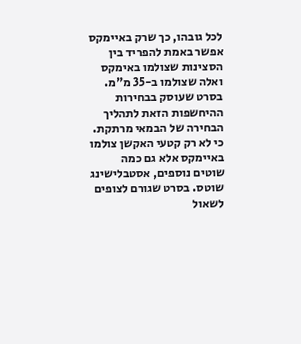לכל גובהו, כך שרק באיימקס אפשר באמת להפריד בין הסצינות שצולמו באימקס ואלה שצולמו ב-35 מ"מ. בסרט שעוסק בבחירות ההיחשפות הזאת לתהליך הבחירה של הבמאי מרתקת. כי לא רק קטעי האקשן צולמו באיימקס אלא גם כמה שוטים נוספים, אסטבלישינג שוטס. בסרט שגורם לצופים לשאול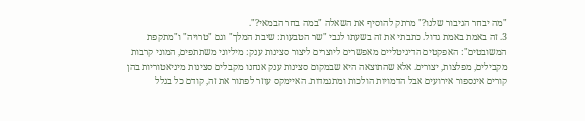"מה יבחר הגיבור שלנו?" מרתק להוסיף את השאלה "במה בחר הבמאי?".
3. זה באמת באמת גדול. כתבתי את זה בשעתו לגבי "שר הטבעות: שיבת המלך" וגם "טרויה" ו"מתקפת המשובטים": האפקטים הדיגיטליים מאפשרים ליוצרים ליצור סצינות ענק: מיליוני משתתפים, המוני קרבות מקבילים, מפלצות, יצורים. אלא שהתוצאה היא שבמקום סצינות ענק אנחנו מקבלים סצינות מיניאטוריות בהן קורים אינספור אירועים אבל הדמויות הולכות ומתגמדות. האיימקס עוזר לפתור את זה, קודם כל בגלל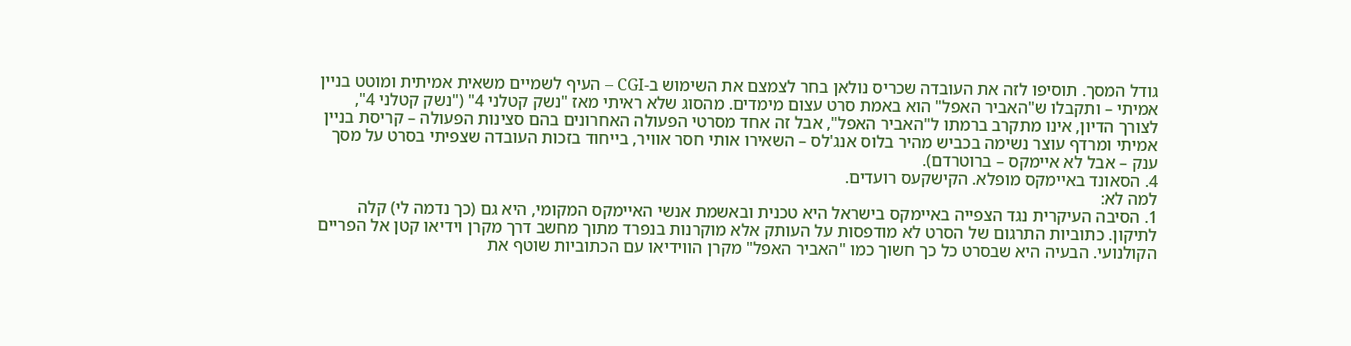גודל המסך. תוסיפו לזה את העובדה שכריס נולאן בחר לצמצם את השימוש ב-CGI – העיף לשמיים משאית אמיתית ומוטט בניין אמיתי – ותקבלו ש"האביר האפל" הוא באמת סרט עצום מימדים. מהסוג שלא ראיתי מאז "נשק קטלני 4" ("נשק קטלני 4", לצורך הדיון, אינו מתקרב ברמתו ל"האביר האפל", אבל זה אחד מסרטי הפעולה האחרונים בהם סצינות הפעולה – קריסת בניין אמיתי ומרדף עוצר נשימה בכביש מהיר בלוס אנג'לס – השאירו אותי חסר אוויר, בייחוד בזכות העובדה שצפיתי בסרט על מסך ענק – אבל לא איימקס – ברוטרדם).
4. הסאונד באיימקס מופלא. הקישקעס רועדים.
למה לא:
1. הסיבה העיקרית נגד הצפייה באיימקס בישראל היא טכנית ובאשמת אנשי האיימקס המקומי, היא גם (כך נדמה לי) קלה לתיקון. כתוביות התרגום של הסרט לא מודפסות על העותק אלא מוקרנות בנפרד מתוך מחשב דרך מקרן וידיאו קטן אל הפריים הקולנועי. הבעיה היא שבסרט כל כך חשוך כמו "האביר האפל" מקרן הווידיאו עם הכתוביות שוטף את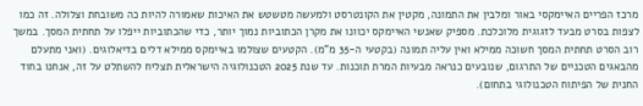מרכז הפריים האיימקסי באור ומלבין את התמונה, מקטין את הקונטרסט ולמעשה מטשטש את האיכות שאמורה להיות כה משובחת וצלולה. זה כמו לצפות בסרט מבעד לזגוגית מלוכלכת. מספיק שאנשי האיימקס יכוונו את מקרן הכתוביות נמוך יותר, כדי שהכתוביות ייפלו על תחתית המסך. במשך רוב הסרט תחתית המסך חשוכה ממילא ואין עליה תמונה (בקטעי ה-35 מ"מ). הקטעים שצולמו באיימקס ממילא דלים בדיאלוגים. (ואני מתעלם מהבאגים הטכניים של התרגום, שנובעים כנראה מבעיות המרת תוכנות. עד שנת 2025 הטכנולוגיה הישראלית תצליח להשתלט על זה, אנחנו בחוד החנית של הפיתוח הטכנולוגי בתחום).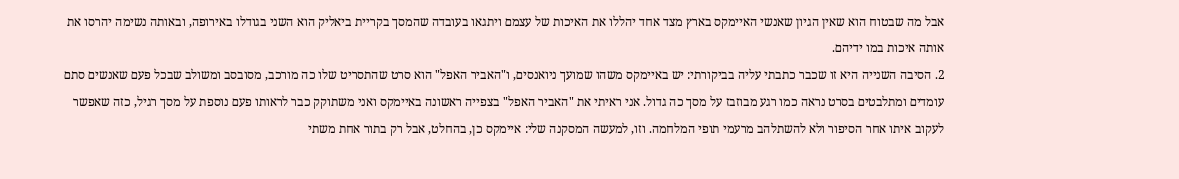אבל מה שבטוח הוא שאין הגיון שאנשי האיימקס בארץ מצד אחד יהללו את האיכות של עצמם ויתגאו בעובדה שהמסך בקריית ביאליק הוא השני בגודלו באירופה, ובאותה נשימה יהרסו את אותה איכות במו ידיהם.
2. הסיבה השנייה היא זו שכבר כתבתי עליה בביקורתי: יש באיימקס משהו שמועך ניואנסים, ו"האביר האפל" הוא סרט שהתסריט שלו כה מורכב, מסובסב ומשולב שבכל פעם שאנשים סתם עומדים ומתלבטים בסרט נראה כמו רגע מבוזבז על מסך כה גדול. אני ראיתי את "האביר האפל" בצפייה ראשונה באיימקס ואני משתוקק כבר לראותו פעם נוספת על מסך רגיל, כזה שאפשר לעקוב איתו אחר הסיפור ולא להשתלהב מרעמי תופי המלחמה. וזו, למעשה המסקנה שלי: איימקס כן, בהחלט, אבל רק בתור אחת משתי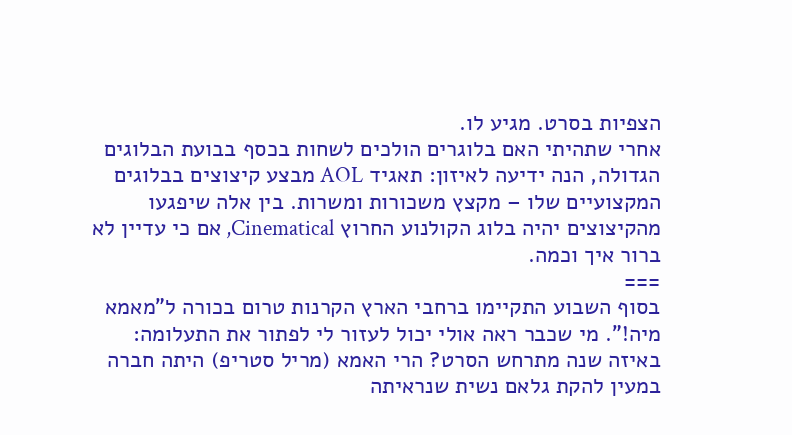הצפיות בסרט. מגיע לו.
אחרי שתהיתי האם בלוגרים הולכים לשחות בכסף בבועת הבלוגים הגדולה, הנה ידיעה לאיזון: תאגיד AOL מבצע קיצוצים בבלוגים המקצועיים שלו – מקצץ משכורות ומשרות. בין אלה שיפגעו מהקיצוצים יהיה בלוג הקולנוע החרוץ Cinematical, אם כי עדיין לא ברור איך וכמה.
===
בסוף השבוע התקיימו ברחבי הארץ הקרנות טרום בכורה ל"מאמא מיה!". מי שכבר ראה אולי יכול לעזור לי לפתור את התעלומה: באיזה שנה מתרחש הסרט? הרי האמא (מריל סטריפ) היתה חברה במעין להקת גלאם נשית שנראיתה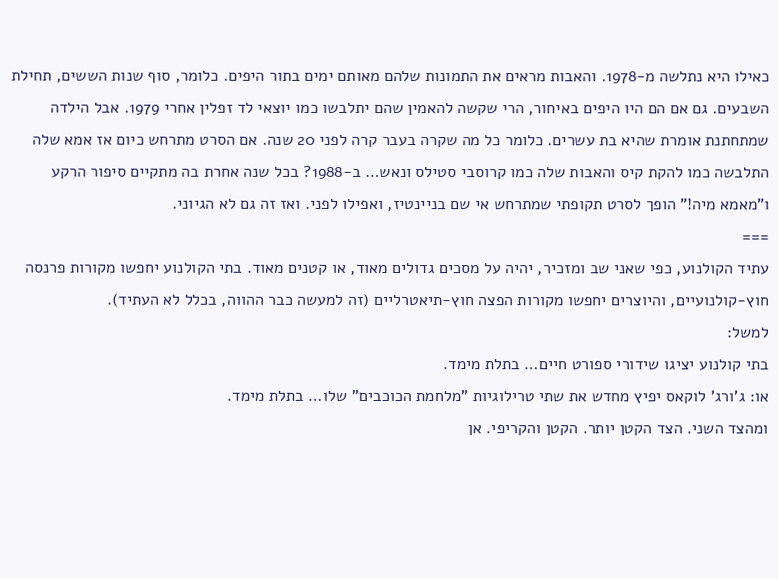כאילו היא נתלשה מ-1978. והאבות מראים את התמונות שלהם מאותם ימים בתור היפים. כלומר, סוף שנות הששים, תחילת השבעים. גם אם הם היו היפים באיחור, הרי שקשה להאמין שהם יתלבשו כמו יוצאי לד זפלין אחרי 1979. אבל הילדה שמתחתנת אומרת שהיא בת עשרים. כלומר כל מה שקרה בעבר קרה לפני 20 שנה. אם הסרט מתרחש כיום אז אמא שלה התלבשה כמו להקת קיס והאבות שלה כמו קרוסבי סטילס ונאש… ב-1988? בכל שנה אחרת בה מתקיים סיפור הרקע ו"מאמא מיה!" הופך לסרט תקופתי שמתרחש אי שם בניינטיז, ואפילו לפני. ואז זה גם לא הגיוני.
===
עתיד הקולנוע, כפי שאני שב ומזכיר, יהיה על מסכים גדולים מאוד, או קטנים מאוד. בתי הקולנוע יחפשו מקורות פרנסה חוץ-קולנועיים, והיוצרים יחפשו מקורות הפצה חוץ-תיאטרליים (זה למעשה כבר ההווה, בכלל לא העתיד).
למשל:
בתי קולנוע יציגו שידורי ספורט חיים… בתלת מימד.
או: ג'ורג' לוקאס יפיץ מחדש את שתי טרילוגיות "מלחמת הכוכבים" שלו… בתלת מימד.
ומהצד השני. הצד הקטן יותר. הקטן והקריפי. אן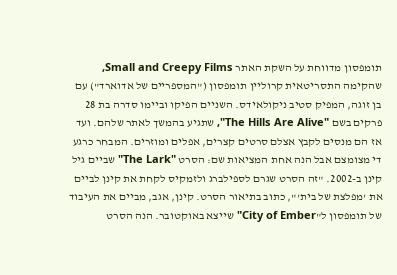תומפסון מדווחת על השקת האתר Small and Creepy Films, שהקימה התסריטאית קרוליין תומפסון ("המספריים של אדוארד") עם בן זוגה, המפיק סטיב ניקולאידס. השניים הפיקו וביימו סדרה בת 28 פרקים בשם "The Hills Are Alive", שתגיע בהמשך לאתר שלהם. ועד אז הם מנסים לקבץ אצלם סרטים קצרים, אפלים ומוזרים. המבחר כרגע די מצומצם אבל הנה אחת המציאות שם: הסרט "The Lark" שביים גיל קינן ב-2002. "זה הסרט שגרם לספילברג ולזמקיס לקחת את קינן לביים את 'מפלצת של בית'", כתוב בתיאור הסרט. קינן, אגב, מביים את העיבוד של תומפסון ל"City of Ember" שייצא באוקטובר. הנה הסרט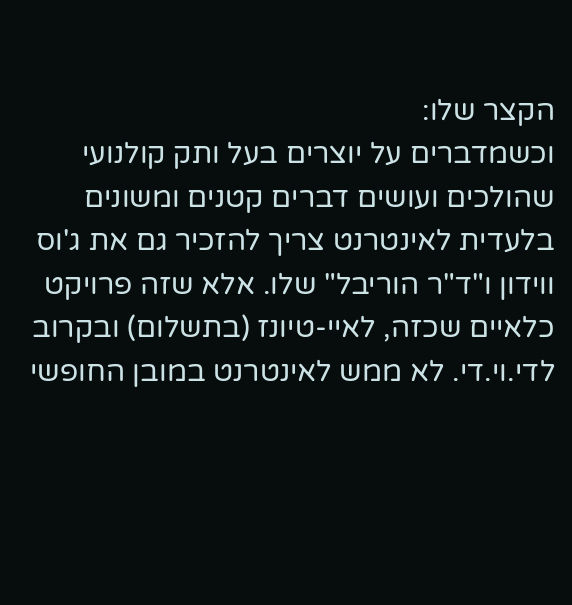הקצר שלו:
וכשמדברים על יוצרים בעל ותק קולנועי שהולכים ועושים דברים קטנים ומשונים בלעדית לאינטרנט צריך להזכיר גם את ג'וס ווידון ו"ד"ר הוריבל" שלו. אלא שזה פרויקט כלאיים שכזה, לאיי-טיונז (בתשלום) ובקרוב לדי.וי.די. לא ממש לאינטרנט במובן החופשי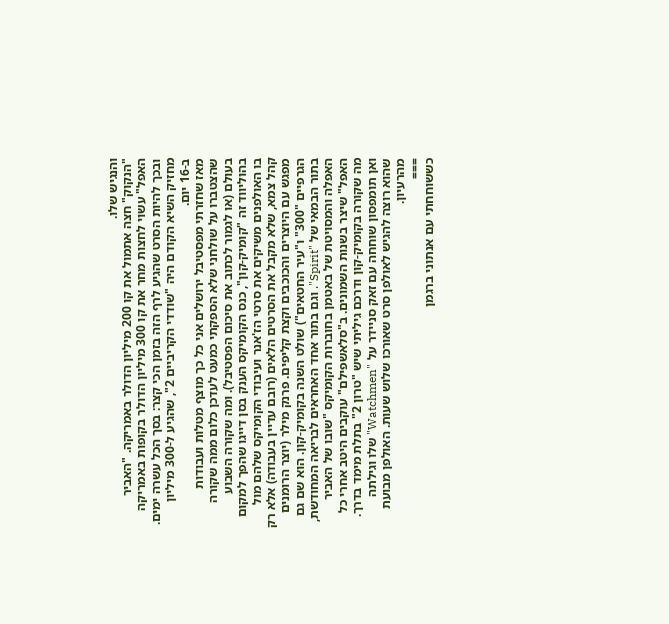והנגיש שלו.
"הנקוק" חצה אתמול את קו 200 מיליון הדולר באמריקה. "האביר האפל" עשוי לחצות מחר את קו 300 מיליון הדולר בקופות באמריקה ובכך להיות הסרט שהגיע לרף הזה בזמן הכי קצר: בסך הכל עשרה ימים. מחזיק השיא הקודם היה "שודדי הקריביים 2", שהגיע ל-300 מיליון ב-16 יום.
מאז שחזרתי מפסטיבל ירושלים אני כל כך מוצף מטלות ועבודות שהצטברו על שולחני שלא הספקתי כמעט לעדכן כלום ממה שקורה בעולם (או לגמור לכתוב את סיכום הפסטיבל). ומה שקורה השבוע בהוליווד זה "קומיק-קון", כנס הקומיקס הענק בסן דייגו שהפך למקום בו האולפנים משיקים את סרטי הז'אנר ועיבודי הקומיקס שלהם מול קהל צמא, שלא מקבל את הסרטים הלאים (רובם עדיין בעבודה) אלא רק מפגש עם היוצרים והכוכבים וקצת קליפים. פרנק מילר (יוצר הרומנים הגרפיים "300" ו"עיר החטאים") שולט השנה בקומיק-קון. הוא שם גם בתור הבמאי של "Spirit". וגם בתור אחד האחראים לבריאה המחודשת, האפלה והמסויטת של באטמן בחוברות הקומיקס "שובו של האביר האפל" שיצר בשנות השמונים. ב"סלאשפילם" עוקבים היטב אחרי כל מה שקורה בקומיק-קון ודרכם גיליתי שיש "טרון 2" בתלת מימד בדרך.
ואן תומפסון שוחחה עם זאק סניידר על "Watchmen" שלו וגילתה שהוא רוצה להגיש לאולפן סרט שאורכו שלוש שעות. האולפן מבועת מהרעיון.
===
כששוחחתי עם אנתוני ברגמן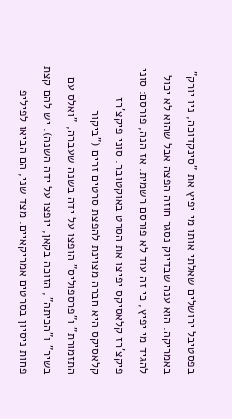בפסטיבל ירושלים שאלתי אותו מי יפיץ את "סינקדוכה, ניו יורק" באמריקה. הוא ענה שבדיוק נסגר חוזה הפצה אבל שהוא לא יכול להגיד מי יפיץ, כי זה עוד לא פורסם רשמית. אז הנה, פורסם: סוני פיקצ'רז קלאסיקס יפיצו את הסרט באוקטובר. סוני פיקצ'רז קלאסיקס היא חברה מצוינת להפצת סרטים זרים ("ביקור התזמורת" ו"פרספוליס" הופצו על ידה בשנה שעברה, "ואלס עם בשיר" ו"הכיתה", הזוכה בקאן, יופצו על ידה השנה). יש להם קצת פחות ניסיון בסרטים אמריקאיים. מצד שני, הם הביאו לפיליפ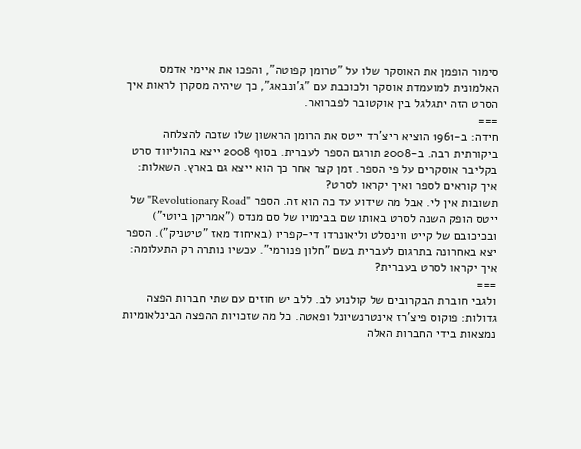סימור הופמן את האוסקר שלו על "טרומן קפוטה", והפכו את איימי אדמס האלמונית למועמדת אוסקר ולכוכבת עם "ג'ונבאג", כך שיהיה מסקרן לראות איך הסרט הזה יתגלגל בין אוקטובר לפברואר.
===
חידה: ב-1961 הוציא ריצ'רד ייטס את הרומן הראשון שלו שזכה להצלחה ביקורתית רבה. ב-2008 תורגם הספר לעברית. בסוף 2008 ייצא בהוליווד סרט בקליבר אוסקרים על פי הספר. זמן קצר אחר כך הוא ייצא גם בארץ. השאלות: איך קוראים לספר ואיך יקראו לסרט?
תשובות אין לי. אבל מה שידוע עד כה הוא זה. הספר "Revolutionary Road" של ייטס הופק השנה לסרט באותו שם בבימויו של סם מנדס ("אמריקן ביוטי") ובכיכובם של קייט ווינסלט וליאונרדו די-קפריו (באיחוד מאז "טיטניק"). הספר יצא באחרונה בתרגום לעברית בשם "חלון פנורמי". עכשיו נותרה רק התעלומה: איך יקראו לסרט בעברית?
===
ולגבי חוברת הבקרובים של קולנוע לב. ללב יש חוזים עם שתי חברות הפצה גדולות: פוקוס פיצ'רז אינטרנשיונל ופאטה. כל מה שזכויות ההפצה הבינלאומיות נמצאות בידי החברות האלה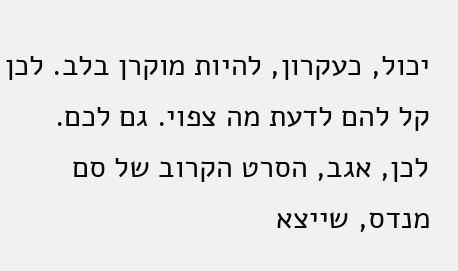יכול, כעקרון, להיות מוקרן בלב. לכן קל להם לדעת מה צפוי. גם לכם. לכן, אגב, הסרט הקרוב של סם מנדס, שייצא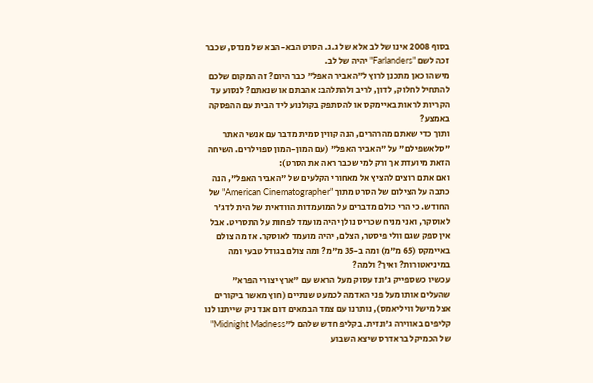בסוף 2008 אינו של לב אלא של ג.ג. הסרט הבא-הבא של מנדס, שכבר זכה לשם "Farlanders" יהיה של לב.
מישהו כאן מתכנן לרוץ ל"האביר האפל" כבר היום? זה המקום שלכם להתחיל לחלוק, לדון, לריב ולהתלהב: אהבתם או שנאתם? לנסוע עד הקריות לראות באיימקס או להסתפק בקולנוע ליד הבית עם ההפסקה באמצע?
ותוך כדי שאתם מהרהרים, הנה קווין סמית מדבר עם אנשי האתר "סלאשפילם" על "האביר האפל" (עם המון-המון ספוילרים. השיחה הזאת מיועדת אך ורק למי שכבר ראה את הסרט):
ואם אתם רוצים להציץ אל מאחורי הקלעים של "האביר האפל", הנה כתבה על הצילום של הסרט מתוך "American Cinematographer" של החודש. כי הרי כולם מדברים על המועמדות הוודאית של הית לדג'ר לאוסקר, ואני מניח שכריס נולן יהיה מועמד לפחות על התסריט. אבל אין ספק שגם וולי פיסטר, הצלם, יהיה מועמד לאוסקר. אז מה צולם באיימקס (65 מ"מ) ומה ב-35 מ"מ? ומה צולם בגודל טבעי ומה במיניאטורות? ואיך? ולמה?
עכשיו כשספייק ג'ונז עסוק מעל הראש עם "ארץ יצורי הפרא" שהעלים אותו מעל פני האדמה לכמעט שנתיים (חוץ מאשר ביקורים אצל מישל וויליאמס), נותרנו עם צמד הבמאים דום אנד ניק שייתנו לנו קליפים באווירה ג'ונזית. בקליפ חדש שלהם ל"Midnight Madness" של הכמיקל בראדרס שיצא השבוע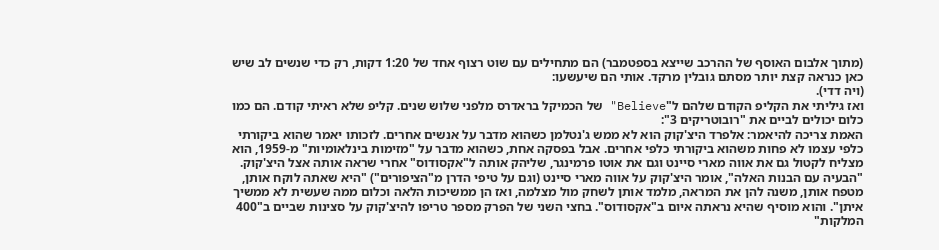(מתוך אלבום האוסף של ההרכב שייצא בספטמבר) הם מתחילים עם שוט רצוף אחד של 1:20 דקות, רק כדי שנשים לב שיש כאן כנראה קצת יותר מסתם גובלין מרקד. אותי הם שיעשעו:
(ויה דדי).
ואז גיליתי את הקליפ הקודם שלהם ל"Believe" של הכמיקל בראדרס מלפני שלוש שנים. קליפ שלא ראיתי קודם. הם כמו כלום יכולים לביים את "רובוטריקים 3":
האמת צריכה להיאמר: אלפרד היצ'קוק הוא לא ממש ג'נטלמן כשהוא מדבר על אנשים אחרים. לזכותו יאמר שהוא ביקורתי כלפי עצמו לא פחות משהוא ביקורתי כלפי אחרים. אבל בפסקה אחת, כשהוא מדבר על "מזימות בינלאומיות" מ-1959, הוא מצליח לקטול גם את אווה מארי סיינט וגם את אוטו פרמינגר, שליהק אותה ל"אקסודוס" אחרי שראה אותה אצל היצ'קוק. "הבעיה עם הבנות האלה", אומר היצ'קוק על אווה מארי סיינט (וגם על טיפי הדרן מ"הציפורים") "היא שאתה לוקח אותן, מטפח אותן, משנה להן את המראה, מלמד אותן לשחק מול מצלמה, ואז הן ממשיכות הלאה וכלום ממה שעשית לא ממשיך איתן". והוא מוסיף שהיא נראתה איום ב"אקסודוס". בחצי השני של הפרק מספר טריפו להיצ'קוק על סצינות שביים ב"400 המלקות"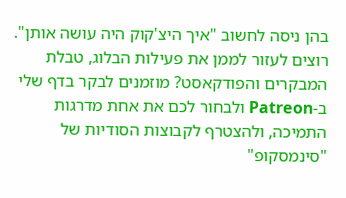בהן ניסה לחשוב "איך היצ'קוק היה עושה אותן".
רוצים לעזור לממן את פעילות הבלוג, טבלת המבקרים והפודקאסט? מוזמנים לבקר בדף שלי ב-Patreon ולבחור לכם את אחת מדרגות התמיכה, ולהצטרף לקבוצות הסודיות של "סינמסקופ"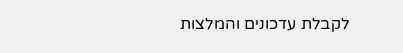לקבלת עדכונים והמלצות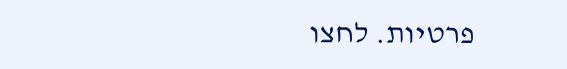פרטיות. לחצו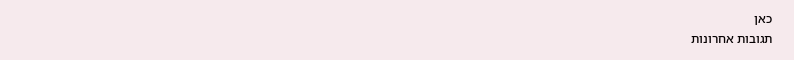כאן
תגובות אחרונות